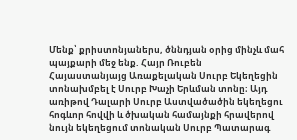Մենք՝ քրիստոնյաներս, ծննդյան օրից մինչև մահ պայքարի մեջ ենք. Հայր Ռուբեն
Հայաստանյայց Առաքելական Սուրբ Եկեղեցին տոնախմբել է Սուրբ Խաչի Երևման տոնը։ Այդ առիթով Դալարի Սուրբ Աստվածածին եկեղեցու հոգևոր հովվի և ծխական համայնքի հրավերով նույն եկեղեցում տոնական Սուրբ Պատարագ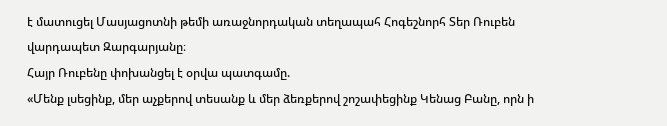է մատուցել Մասյացոտնի թեմի առաջնորդական տեղապահ Հոգեշնորհ Տեր Ռուբեն վարդապետ Զարգարյանը։
Հայր Ռուբենը փոխանցել է օրվա պատգամը.
«Մենք լսեցինք, մեր աչքերով տեսանք և մեր ձեռքերով շոշափեցինք Կենաց Բանը, որն ի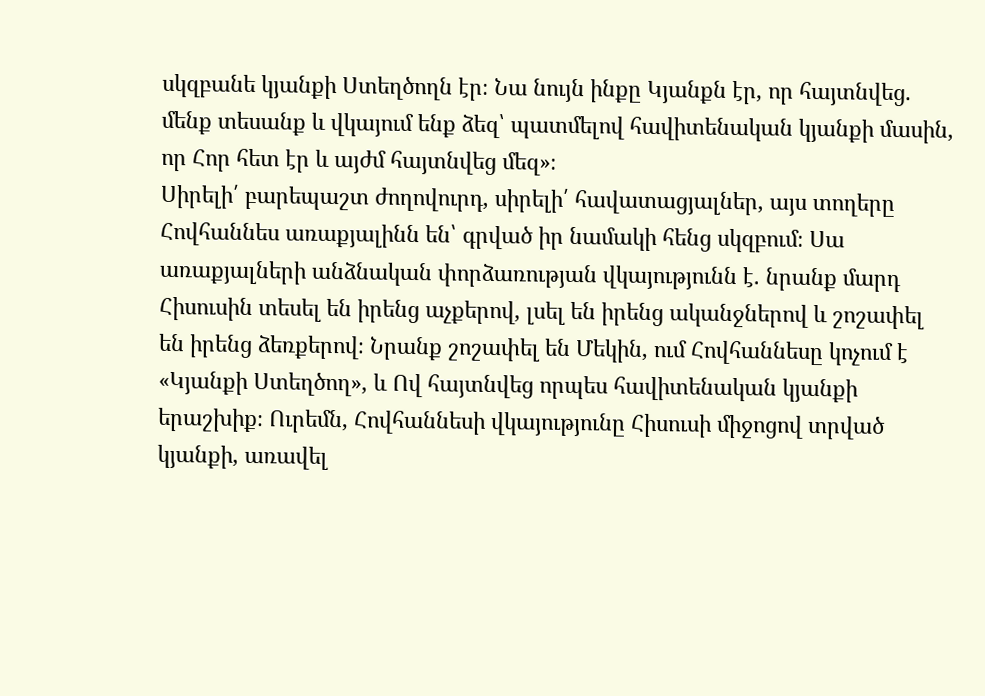սկզբանե կյանքի Ստեղծողն էր։ Նա նույն ինքը Կյանքն էր, որ հայտնվեց. մենք տեսանք և վկայում ենք ձեզ՝ պատմելով հավիտենական կյանքի մասին, որ Հոր հետ էր և այժմ հայտնվեց մեզ»։
Սիրելի՛ բարեպաշտ ժողովուրդ, սիրելի՛ հավատացյալներ, այս տողերը Հովհաննես առաքյալինն են՝ գրված իր նամակի հենց սկզբում։ Սա առաքյալների անձնական փորձառության վկայությունն է. նրանք մարդ Հիսուսին տեսել են իրենց աչքերով, լսել են իրենց ականջներով և շոշափել են իրենց ձեռքերով։ Նրանք շոշափել են Մեկին, ում Հովհաննեսը կոչում է «Կյանքի Ստեղծող», և Ով հայտնվեց որպես հավիտենական կյանքի երաշխիք։ Ուրեմն, Հովհաննեսի վկայությունը Հիսուսի միջոցով տրված կյանքի, առավել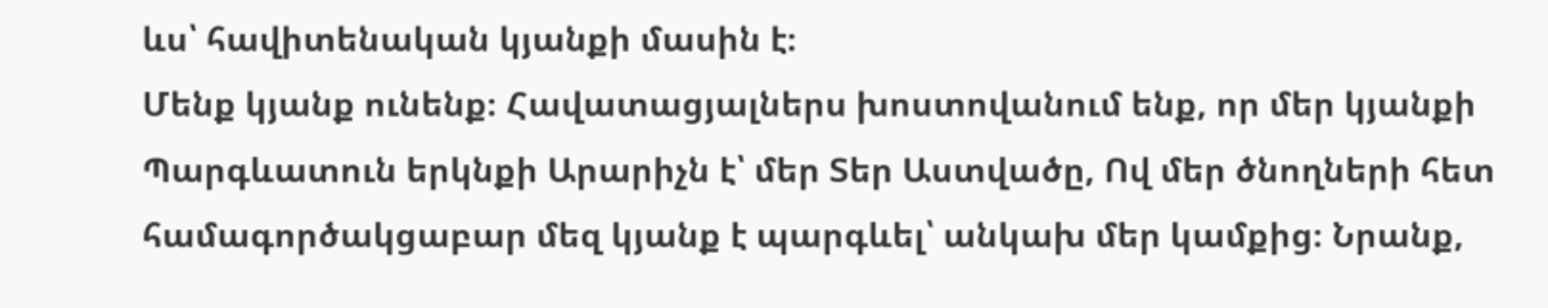ևս՝ հավիտենական կյանքի մասին է։
Մենք կյանք ունենք։ Հավատացյալներս խոստովանում ենք, որ մեր կյանքի Պարգևատուն երկնքի Արարիչն է՝ մեր Տեր Աստվածը, Ով մեր ծնողների հետ համագործակցաբար մեզ կյանք է պարգևել՝ անկախ մեր կամքից։ Նրանք,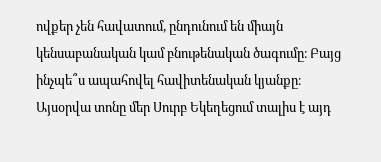ովքեր չեն հավատում, ընդունում են միայն կենսաբանական կամ բնութենական ծագումը։ Բայց ինչպե՞ս ապահովել հավիտենական կյանքը։
Այսօրվա տոնը մեր Սուրբ Եկեղեցում տալիս է այդ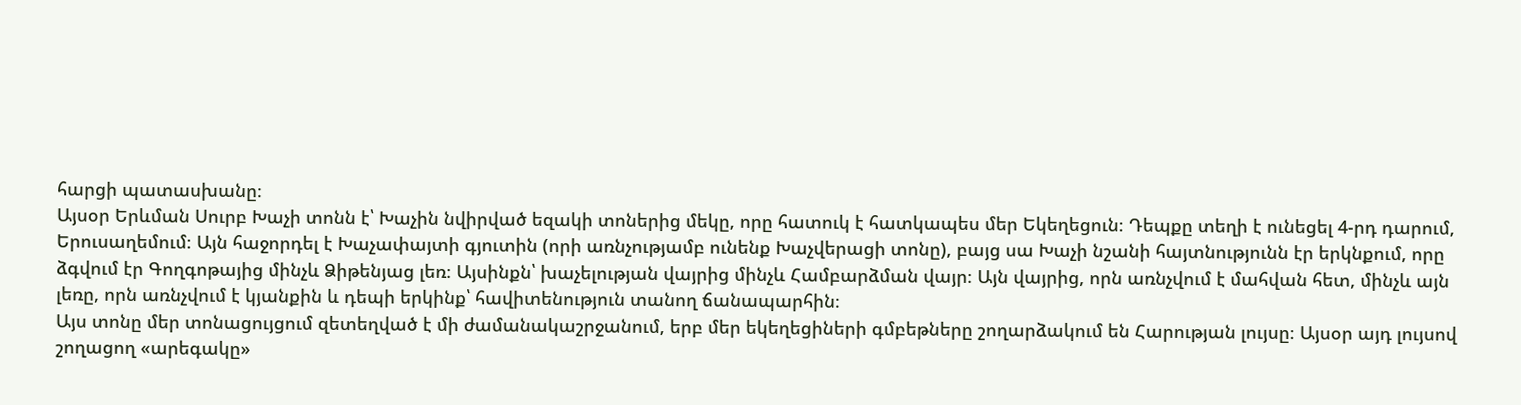հարցի պատասխանը։
Այսօր Երևման Սուրբ Խաչի տոնն է՝ Խաչին նվիրված եզակի տոներից մեկը, որը հատուկ է հատկապես մեր Եկեղեցուն։ Դեպքը տեղի է ունեցել 4-րդ դարում, Երուսաղեմում։ Այն հաջորդել է Խաչափայտի գյուտին (որի առնչությամբ ունենք Խաչվերացի տոնը), բայց սա Խաչի նշանի հայտնությունն էր երկնքում, որը ձգվում էր Գողգոթայից մինչև Ձիթենյաց լեռ։ Այսինքն՝ խաչելության վայրից մինչև Համբարձման վայր։ Այն վայրից, որն առնչվում է մահվան հետ, մինչև այն լեռը, որն առնչվում է կյանքին և դեպի երկինք՝ հավիտենություն տանող ճանապարհին։
Այս տոնը մեր տոնացույցում զետեղված է մի ժամանակաշրջանում, երբ մեր եկեղեցիների գմբեթները շողարձակում են Հարության լույսը։ Այսօր այդ լույսով շողացող «արեգակը»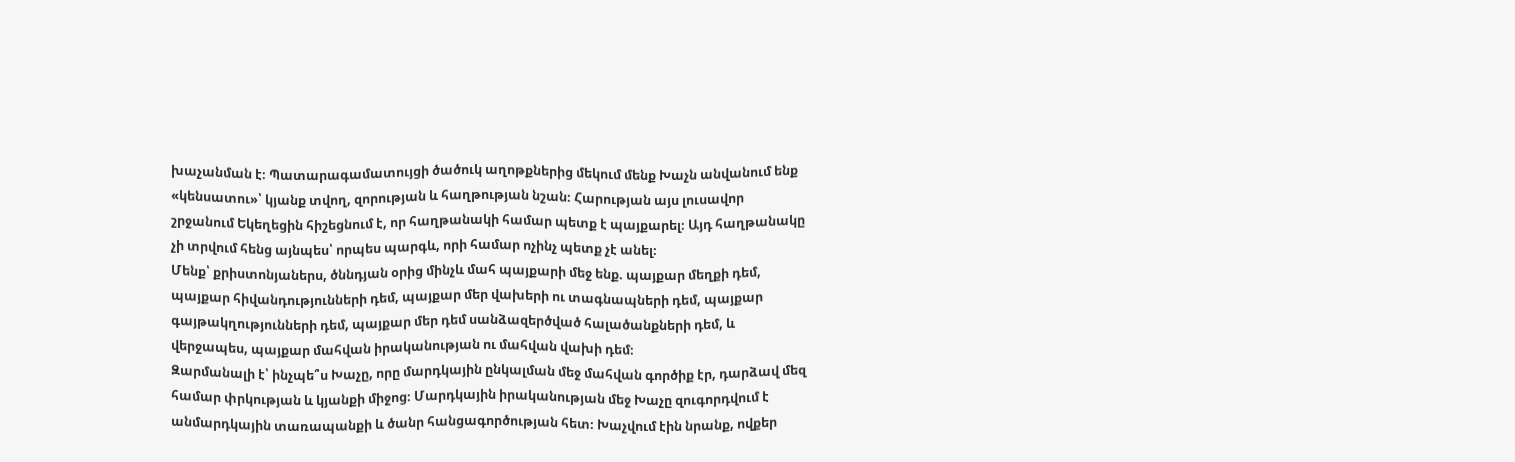խաչանման է։ Պատարագամատույցի ծածուկ աղոթքներից մեկում մենք Խաչն անվանում ենք «կենսատու»՝ կյանք տվող, զորության և հաղթության նշան։ Հարության այս լուսավոր շրջանում Եկեղեցին հիշեցնում է, որ հաղթանակի համար պետք է պայքարել։ Այդ հաղթանակը չի տրվում հենց այնպես՝ որպես պարգև, որի համար ոչինչ պետք չէ անել։
Մենք՝ քրիստոնյաներս, ծննդյան օրից մինչև մահ պայքարի մեջ ենք. պայքար մեղքի դեմ, պայքար հիվանդությունների դեմ, պայքար մեր վախերի ու տագնապների դեմ, պայքար գայթակղությունների դեմ, պայքար մեր դեմ սանձազերծված հալածանքների դեմ, և վերջապես, պայքար մահվան իրականության ու մահվան վախի դեմ։
Զարմանալի է՝ ինչպե՞ս Խաչը, որը մարդկային ընկալման մեջ մահվան գործիք էր, դարձավ մեզ համար փրկության և կյանքի միջոց։ Մարդկային իրականության մեջ Խաչը զուգորդվում է անմարդկային տառապանքի և ծանր հանցագործության հետ։ Խաչվում էին նրանք, ովքեր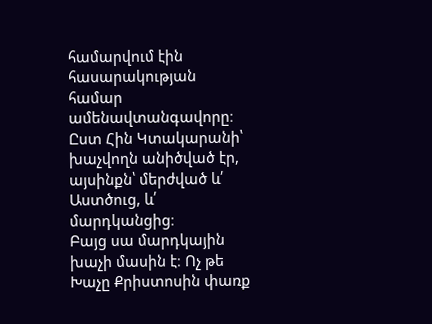համարվում էին հասարակության համար ամենավտանգավորը։ Ըստ Հին Կտակարանի՝ խաչվողն անիծված էր, այսինքն՝ մերժված և՛ Աստծուց, և՛ մարդկանցից։
Բայց սա մարդկային խաչի մասին է։ Ոչ թե Խաչը Քրիստոսին փառք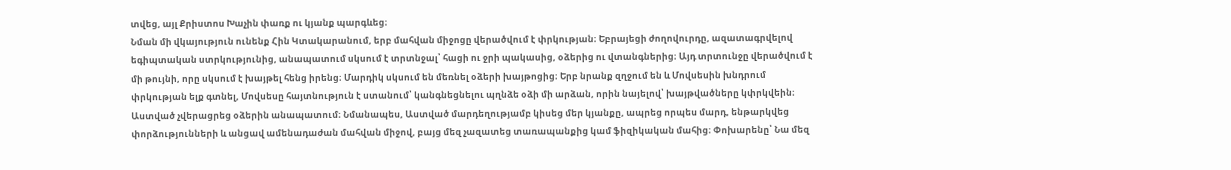տվեց, այլ Քրիստոս Խաչին փառք ու կյանք պարգևեց։
Նման մի վկայություն ունենք Հին Կտակարանում, երբ մահվան միջոցը վերածվում է փրկության։ Եբրայեցի ժողովուրդը, ազատագրվելով եգիպտական ստրկությունից, անապատում սկսում է տրտնջալ՝ հացի ու ջրի պակասից, օձերից ու վտանգներից։ Այդ տրտունջը վերածվում է մի թույնի, որը սկսում է խայթել հենց իրենց։ Մարդիկ սկսում են մեռնել օձերի խայթոցից։ Երբ նրանք զղջում են և Մովսեսին խնդրում փրկության ելք գտնել, Մովսեսը հայտնություն է ստանում՝ կանգնեցնելու պղնձե օձի մի արձան, որին նայելով՝ խայթվածները կփրկվեին։
Աստված չվերացրեց օձերին անապատում։ Նմանապես, Աստված մարդեղությամբ կիսեց մեր կյանքը, ապրեց որպես մարդ, ենթարկվեց փորձությունների և անցավ ամենադաժան մահվան միջով, բայց մեզ չազատեց տառապանքից կամ ֆիզիկական մահից։ Փոխարենը՝ Նա մեզ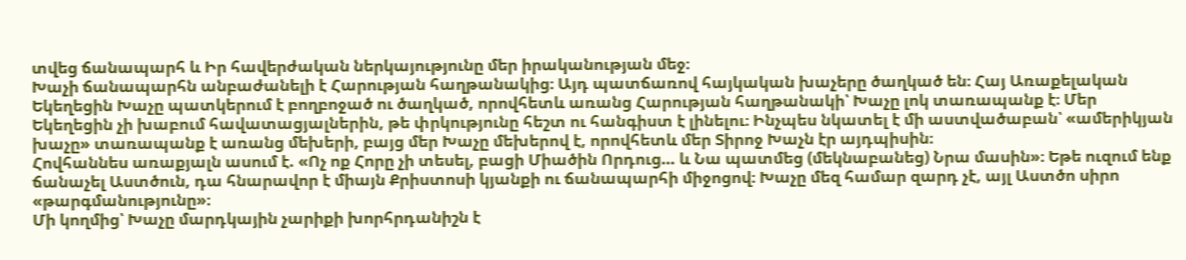տվեց ճանապարհ և Իր հավերժական ներկայությունը մեր իրականության մեջ։
Խաչի ճանապարհն անբաժանելի է Հարության հաղթանակից։ Այդ պատճառով հայկական խաչերը ծաղկած են։ Հայ Առաքելական Եկեղեցին Խաչը պատկերում է բողբոջած ու ծաղկած, որովհետև առանց Հարության հաղթանակի՝ Խաչը լոկ տառապանք է։ Մեր Եկեղեցին չի խաբում հավատացյալներին, թե փրկությունը հեշտ ու հանգիստ է լինելու։ Ինչպես նկատել է մի աստվածաբան՝ «ամերիկյան խաչը» տառապանք է առանց մեխերի, բայց մեր Խաչը մեխերով է, որովհետև մեր Տիրոջ Խաչն էր այդպիսին։
Հովհաննես առաքյալն ասում է. «Ոչ ոք Հորը չի տեսել, բացի Միածին Որդուց… և Նա պատմեց (մեկնաբանեց) Նրա մասին»։ Եթե ուզում ենք ճանաչել Աստծուն, դա հնարավոր է միայն Քրիստոսի կյանքի ու ճանապարհի միջոցով։ Խաչը մեզ համար զարդ չէ, այլ Աստծո սիրո «թարգմանությունը»։
Մի կողմից՝ Խաչը մարդկային չարիքի խորհրդանիշն է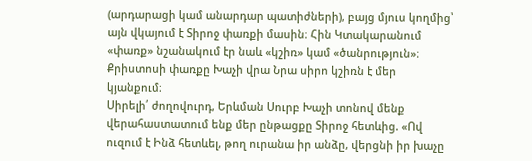(արդարացի կամ անարդար պատիժների), բայց մյուս կողմից՝ այն վկայում է Տիրոջ փառքի մասին։ Հին Կտակարանում «փառք» նշանակում էր նաև «կշիռ» կամ «ծանրություն»։ Քրիստոսի փառքը Խաչի վրա Նրա սիրո կշիռն է մեր կյանքում։
Սիրելի՛ ժողովուրդ, Երևման Սուրբ Խաչի տոնով մենք վերահաստատում ենք մեր ընթացքը Տիրոջ հետևից. «Ով ուզում է Ինձ հետևել, թող ուրանա իր անձը, վերցնի իր խաչը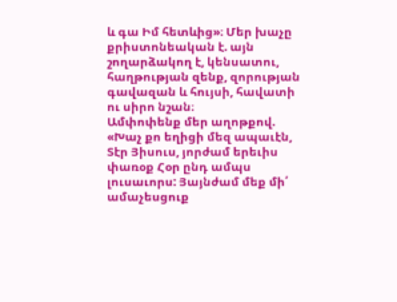և գա Իմ հետևից»։ Մեր խաչը քրիստոնեական է. այն շողարձակող է, կենսատու, հաղթության զենք, զորության գավազան և հույսի, հավատի ու սիրո նշան։
Ամփոփենք մեր աղոթքով.
«Խաչ քո եղիցի մեզ ապաւէն, Տէր Յիսուս, յորժամ երեւիս փառօք Հօր ընդ ամպս լուսաւորս: Յայնժամ մեք մի՛ ամաչեսցուք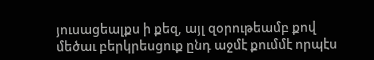յուսացեալքս ի քեզ, այլ զօրութեամբ քով
մեծաւ բերկրեսցուք ընդ աջմէ քումմէ որպէս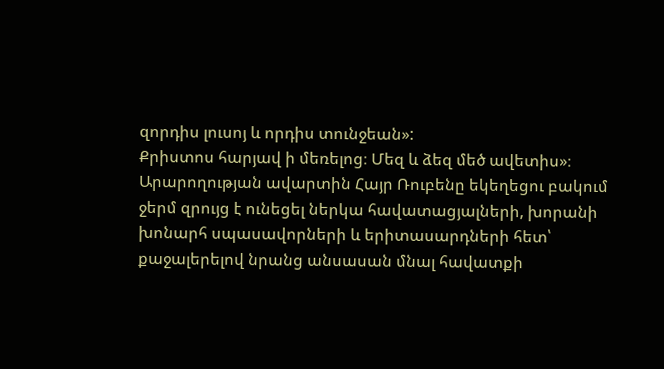զորդիս լուսոյ և որդիս տունջեան»:
Քրիստոս հարյավ ի մեռելոց։ Մեզ և ձեզ մեծ ավետիս»։
Արարողության ավարտին Հայր Ռուբենը եկեղեցու բակում ջերմ զրույց է ունեցել ներկա հավատացյալների, խորանի խոնարհ սպասավորների և երիտասարդների հետ՝ քաջալերելով նրանց անսասան մնալ հավատքի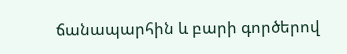ճանապարհին և բարի գործերով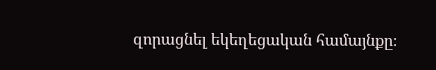զորացնել եկեղեցական համայնքը։